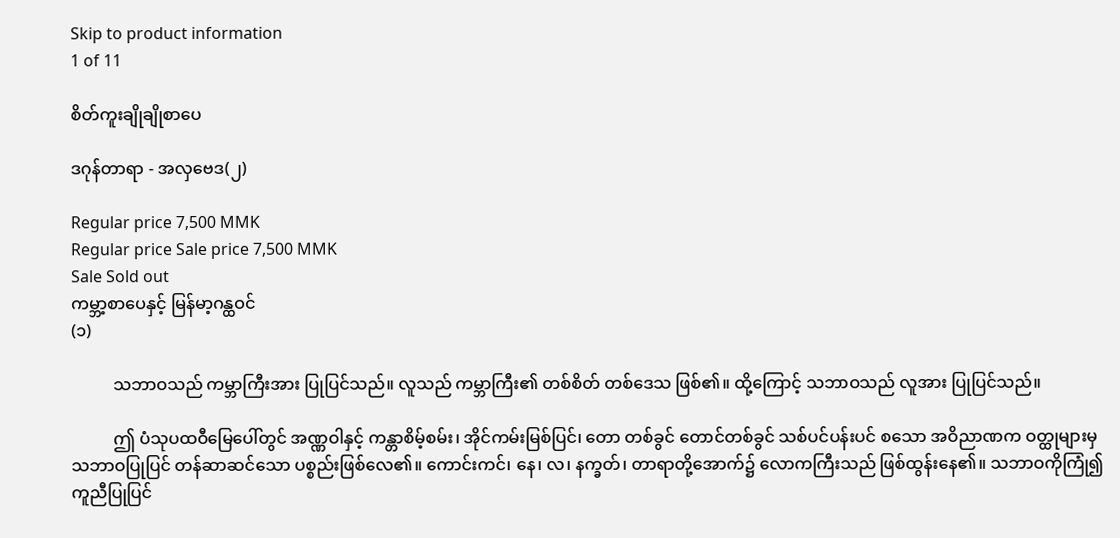Skip to product information
1 of 11

စိတ်ကူးချိုချိုစာပေ

ဒဂုန်တာရာ - အလှဗေဒ(၂)

Regular price 7,500 MMK
Regular price Sale price 7,500 MMK
Sale Sold out
ကမ္ဘာ့စာပေနှင့် မြန်မာ့ဂန္ထဝင်
(၁)

          သဘာဝသည် ကမ္ဘာကြီးအား ပြုပြင်သည်။ လူသည် ကမ္ဘာကြီး၏ တစ်စိတ် တစ်ဒေသ ဖြစ်၏။ ထို့ကြောင့် သဘာဝသည် လူအား ပြုပြင်သည်။

          ဤ ပံသုပထဝီမြေပေါ်တွင် အဏ္ဏဝါနှင့် ကန္တာစိမ့်စမ်း၊ အိုင်ကမ်းမြစ်ပြင်၊ တော တစ်ခွင် တောင်တစ်ခွင် သစ်ပင်ပန်းပင် စသော အဝိညာဏက ဝတ္ထုများမှ သဘာဝပြုပြင် တန်ဆာဆင်သော ပစ္စည်းဖြစ်လေ၏။ ကောင်းကင်၊ နေ၊ လ၊ နက္ခတ်၊ တာရာတို့အောက်၌ လောကကြီးသည် ဖြစ်ထွန်းနေ၏။ သဘာဝကိုကြုံ၍ ကူညီပြုပြင်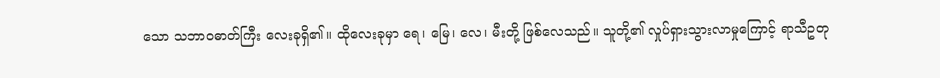သော သဘာဝဓာတ်ကြီး လေးခုရှိ၏။ ထိုလေးခုမှာ ရေ၊ မြေ၊ လေ၊ မီးတို့ ဖြစ်လေသည်။ သူတို့၏ လှုပ်ရှားသွားလာမှုကြောင့် ရာသီဥတု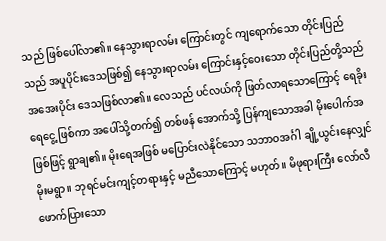သည် ဖြစ်ပေါ်လာ၏။ နေသွားရာလမ်း ကြောင်းတွင် ကျရောက်သော တိုင်းပြည်သည် အပူပိုင်းဒေသဖြစ်၍ နေသွားရာလမ်း ကြောင်းနှင့်ဝေးသော တိုင်းပြည်တို့သည် အအေးပိုင်း ဒေသဖြစ်လာ၏။ လေသည် ပင်လယ်ကို ဖြတ်လာရသောကြောင့် ရေခိုးရေငွေ့ ဖြစ်ကာ အပေါ်သို့တက်၍ တစ်ဖန် အောက်သို့ ပြန်ကျသောအခါ မိုးပေါက်အဖြစ်ဖြင့် ရွာချ၏။ မိုးရေအဖြစ် မပြောင်းလဲနိုင်သော သဘာဝအင်္ဂါ ချို့ယွင်းနေလျှင် မိုးမရွာ။ ဘုရင်မင်းကျင့်တရားနှင့် မညီသောကြောင့် မဟုတ်။ မိဖုရားကြီး လော်လီဖောက်ပြားသော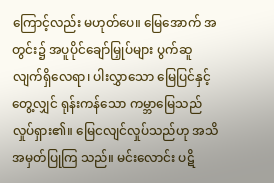ကြောင့်လည်း မဟုတ်ပေ။ မြေအောက် အတွင်း၌ အပူပိုင်ချော်မြှုပ်များ ပွက်ဆူလျက်ရှိလေရာ၊ ပါးလွှာသော မြေပြင်နှင့်တွေ့လျှင် ရုန်းကန်သော ကမ္ဘာမြေသည် လှုပ်ရှား၏။ မြေငလျင်လှုပ်သည်ဟု အသိအမှတ်ပြုကြ သည်။ မင်းလောင်း ပဋိ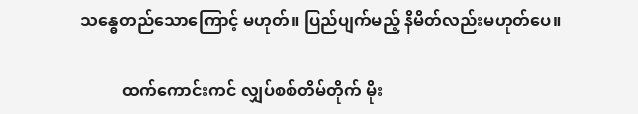သန္ဓေတည်သောကြောင့် မဟုတ်။ ပြည်ပျက်မည့် နိမိတ်လည်းမဟုတ်ပေ။

          ထက်ကောင်းကင် လျှပ်စစ်တိမ်တိုက် မိုး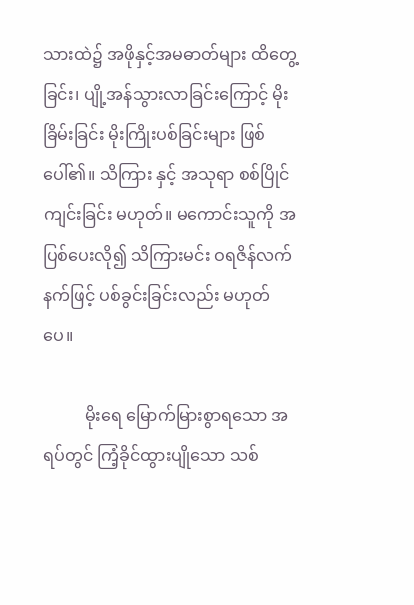သားထဲ၌ အဖိုနှင့်အမဓာတ်များ ထိတွေ့ ခြင်း၊ ပျို့အန်သွားလာခြင်းကြောင့် မိုးခြိမ်းခြင်း မိုးကြိုးပစ်ခြင်းများ ဖြစ်ပေါ်၏။ သိကြား နှင့် အသုရာ စစ်ပြိုင်ကျင်းခြင်း မဟုတ်။ မကောင်းသူကို အပြစ်ပေးလို၍ သိကြားမင်း ဝရဇိန်လက်နက်ဖြင့် ပစ်ခွင်းခြင်းလည်း မဟုတ်ပေ။

          မိုးရေ မြောက်မြားစွာရသော အရပ်တွင် ကြံ့ခိုင်ထွားပျိုသော သစ်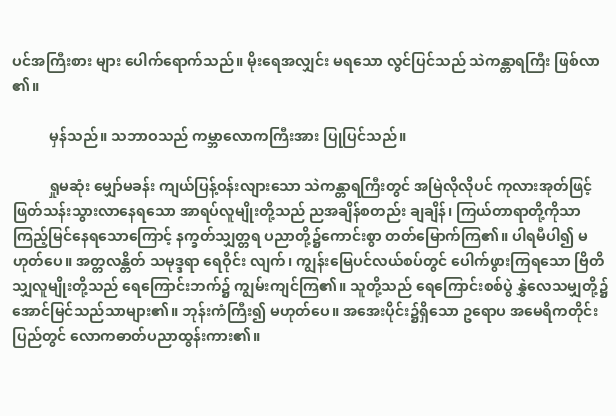ပင်အကြီးစား များ ပေါက်ရောက်သည်။ မိုးရေအလျှင်း မရသော လွင်ပြင်သည် သဲကန္တာရကြီး ဖြစ်လာ ၏။

          မှန်သည်။ သဘာဝသည် ကမ္ဘာလောကကြီးအား ပြုပြင်သည်။

          ရှုမဆုံး မျှော်မခန်း ကျယ်ပြန့်ဝန်းလျားသော သဲကန္တာရကြီးတွင် အမြဲလိုလိုပင် ကုလားအုတ်ဖြင့် ဖြတ်သန်းသွားလာနေရသော အာရပ်လူမျိုးတို့သည် ညအချိန်စတည်း ချချိန်၊ ကြယ်တာရာတို့ကိုသာ ကြည့်မြင်နေရသောကြောင့် နက္ခတ်သျှတ္တရ ပညာတို့၌ကောင်းစွာ တတ်မြောက်ကြ၏။ ပါရမီပါ၍ မဟုတ်ပေ။ အတ္တလန္တိတ် သမုဒ္ဒရာ ရေဝိုင်း လျက်၊ ကျွန်းမြေပင်လယ်စပ်တွင် ပေါက်ဖွားကြရသော ဗြိတိသျှလူမျိုးတို့သည် ရေကြောင်းဘက်၌ ကျွမ်းကျင်ကြ၏။ သူတို့သည် ရေကြောင်းစစ်ပွဲ နွှဲလေသမျှတို့၌အောင်မြင်သည်သာများ၏။ ဘုန်းကံကြီး၍ မဟုတ်ပေ။ အအေးပိုင်း၌ရှိသော ဥရောပ အမေရိကတိုင်းပြည်တွင် လောကဓာတ်ပညာထွန်းကား၏။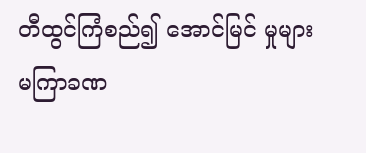တီထွင်ကြံစည်၍ အောင်မြင် မှုများ မကြာခဏ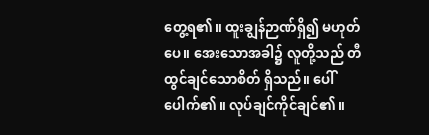တွေ့ရ၏။ ထူးချွန်ဉာဏ်ရှိ၍ မဟုတ်ပေ။ အေးသောအခါ၌ လူတို့သည် တီထွင်ချင်သောစိတ် ရှိသည်။ ပေါ်ပေါက်၏။ လုပ်ချင်ကိုင်ချင်၏။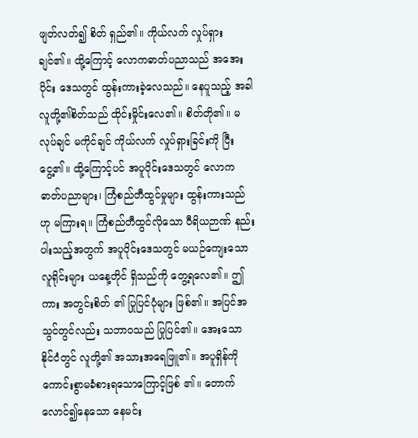ဖျတ်လတ်၍ စိတ် ရှည်၏။ ကိုယ်လက် လှုပ်ရှားချင်၏။ ထို့ကြောင့် လောကဓာတ်ပညာသည် အအေးပိုင်း ဒေသတွင် ထွန်းကားခဲ့လေသည်။ နေပူသည့် အခါ လူတို့၏စိတ်သည် ထိုင်းမှိုင်းလေ၏။ စိတ်တို၏။ မလုပ်ချင် မကိုင်ချင် ကိုယ်လက် လှုပ်ရှားခြင်းကို ငြီးငွေ့၏။ ထို့ကြောင့်ပင် အပူပိုင်းဒေသတွင် လောကဓာတ်ပညာများ၊ ကြံစည်တီထွင်မှုများ ထွန်းကားသည်ဟု မကြားရ။ ကြံစည်တီထွင်လိုသော ဝီရိယဉာဏ် နည်းပါးသည့်အတွက် အပူပိုင်းဒေသတွင် မယဉ်ကျေးသော လူရိုင်းများ ယနေ့တိုင် ရှိသည်ကို တွေ့ရလေ၏။ ဤကား အတွင်းစိတ် ၏ ပြုပြင်ပုံများ ဖြစ်၏။ အပြင်အသွင်တွင်လည်း သဘာဝသည် ပြုပြင်၏။ အေးသော နိုင်ငံတွင် လူတို့၏ အသားအရေဖြူ၏။ အပူရှိန်ကို ကောင်းစွာမခံစားရသောကြောင့်ဖြစ် ၏။ တောက်လောင်၍နေသော နေမင်း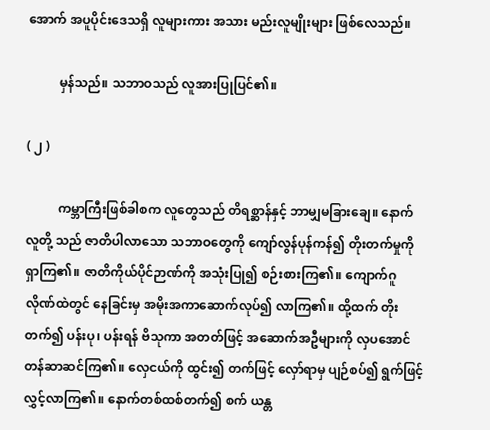အောက် အပူပိုင်းဒေသရှိ လူများကား အသား မည်းလူမျိုးများ ဖြစ်လေသည်။

          မှန်သည်။ သဘာဝသည် လူအားပြုပြင်၏။

( ၂ )

          ကမ္ဘာကြီးဖြစ်ခါစက လူတွေသည် တိရစ္ဆာန်နှင့် ဘာမျှမခြားချေ။ နောက် လူတို့ သည် ဇာတိပါလာသော သဘာဝတွေကို ကျော်လွန်ပုန်ကန်၍ တိုးတက်မှုကိုရှာကြ၏။ ဇာတိကိုယ်ပိုင်ဉာဏ်ကို အသုံးပြု၍ စဉ်းစားကြ၏။ ကျောက်ဂူလိုဏ်ထဲတွင် နေခြင်းမှ အမိုးအကာဆောက်လုပ်၍ လာကြ၏။ ထို့ထက် တိုးတက်၍ ပန်းပု၊ ပန်းရန် ဗိသုကာ အတတ်ဖြင့် အဆောက်အဦများကို လှပအောင် တန်ဆာဆင်ကြ၏။ လှေငယ်ကို ထွင်း၍ တက်ဖြင့် လှော်ရာမှ ပျဉ်စပ်၍ ရွက်ဖြင့်လွှင့်လာကြ၏။ နောက်တစ်ထစ်တက်၍ စက် ယန္တ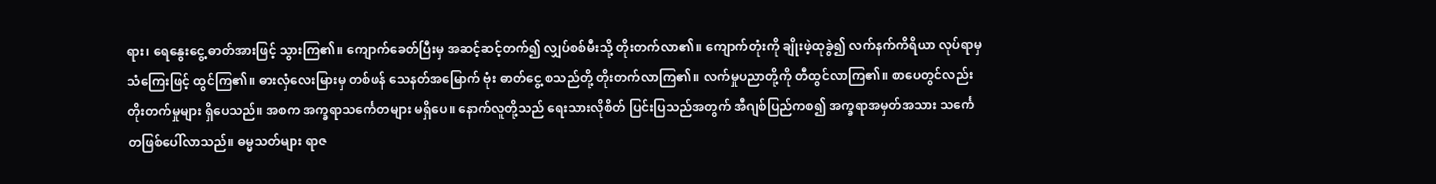ရား၊ ရေနွေးငွေ့ ဓာတ်အားဖြင့် သွားကြ၏။ ကျောက်ခေတ်ပြီးမှ အဆင့်ဆင့်တက်၍ လျှပ်စစ်မီးသို့ တိုးတက်လာ၏။ ကျောက်တုံးကို ချိုးဖဲ့ထုခွဲ၍ လက်နက်ကိရိယာ လုပ်ရာမှ သံကြေးဖြင့် ထွင်ကြ၏။ ဓားလှံလေးမြားမှ တစ်ဖန် သေနတ်အမြောက် ဗုံး ဓာတ်ငွေ့ စသည်တို့ တိုးတက်လာကြ၏။ လက်မှုပညာတို့ကို တီထွင်လာကြ၏။ စာပေတွင်လည်း တိုးတက်မှုများ ရှိပေသည်။ အစက အက္ခရာသင်္ကေတများ မရှိပေ။ နောက်လူတို့သည် ရေးသားလိုစိတ် ပြင်းပြသည်အတွက် အီဂျစ်ပြည်ကစ၍ အက္ခရာအမှတ်အသား သင်္ကေတဖြစ်ပေါ်လာသည်။ ဓမ္မသတ်များ ရာဇ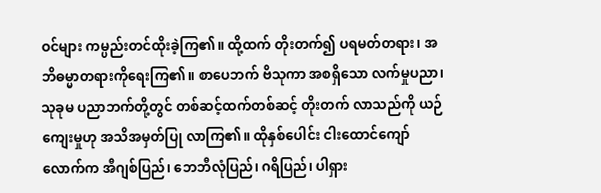ဝင်များ ကမ္ပည်းတင်ထိုးခဲ့ကြ၏။ ထို့ထက် တိုးတက်၍ ပရမတ်တရား၊ အဘိဓမ္မာတရားကိုရေးကြ၏။ စာပေဘက် ဗိသုကာ အစရှိသော လက်မှုပညာ၊ သုခုမ ပညာဘက်တို့တွင် တစ်ဆင့်ထက်တစ်ဆင့် တိုးတက် လာသည်ကို ယဉ်ကျေးမှုဟု အသိအမှတ်ပြု လာကြ၏။ ထိုနှစ်ပေါင်း ငါးထောင်ကျော်လောက်က အီဂျစ်ပြည်၊ ဘေဘီလုံပြည်၊ ဂရိပြည်၊ ပါရှား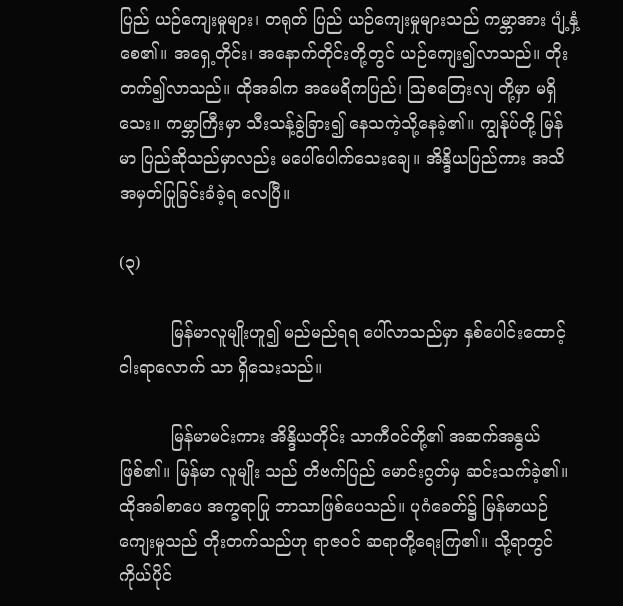ပြည် ယဉ်ကျေးမှုများ၊ တရုတ် ပြည် ယဉ်ကျေးမှုများသည် ကမ္ဘာအား ပျံ့နှံ့စေ၏။ အရှေ့တိုင်း၊ အနောက်တိုင်းတို့တွင် ယဉ်ကျေး၍လာသည်။ တိုးတက်၍လာသည်။ ထိုအခါက အမေရိကပြည်၊ သြစတြေးလျ တို့မှာ မရှိသေး။ ကမ္ဘာကြီးမှာ သီးသန့်ခွဲခြား၍ နေသကဲ့သို့နေခဲ့၏။ ကျွန်ုပ်တို့ မြန်မာ ပြည်ဆိုသည်မှာလည်း မပေါ်ပေါက်သေးချေ။ အိန္ဒိယပြည်ကား အသိအမှတ်ပြုခြင်းခံခဲ့ရ လေပြီ။

(၃)

          မြန်မာလူမျိုးဟူ၍ မည်မည်ရရ ပေါ်လာသည်မှာ နှစ်ပေါင်းထောင့်ငါးရာလောက် သာ ရှိသေးသည်။

          မြန်မာမင်းကား အိန္ဒိယတိုင်း သာကီဝင်တို့၏ အဆက်အနွယ်ဖြစ်၏။ မြန်မာ လူမျိုး သည် တိဗက်ပြည် မောင်းဂွတ်မှ ဆင်းသက်ခဲ့၏။ ထိုအခါစာပေ အက္ခရာပြု ဘာသာဖြစ်ပေသည်။ ပုဂံခေတ်၌ မြန်မာယဉ်ကျေးမှုသည် တိုးတက်သည်ဟု ရာဇဝင် ဆရာတို့ရေးကြ၏။ သို့ရာတွင် ကိုယ်ပိုင်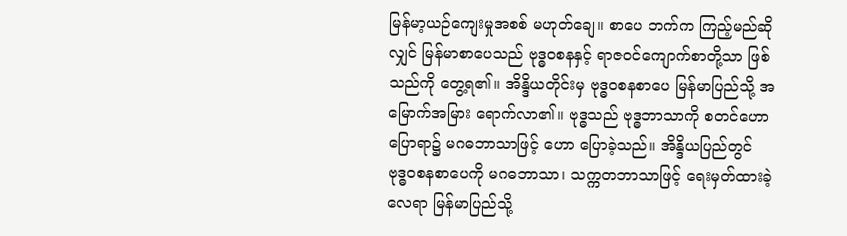မြန်မာ့ယဉ်ကျေးမှုအစစ် မဟုတ်ချေ။ စာပေ ဘက်က ကြည့်မည်ဆိုလျှင် မြန်မာစာပေသည် ဗုဒ္ဓဝစနနှင့် ရာဇဝင်ကျောက်စာတို့သာ ဖြစ်သည်ကို တွေ့ရ၏။ အိန္ဒိယတိုင်းမှ ဗုဒ္ဓဝစနစာပေ မြန်မာပြည်သို့ အမြောက်အမြား ရောက်လာ၏။ ဗုဒ္ဓသည် ဗုဒ္ဓဘာသာကို စတင်ဟောပြောရာ၌ မဂဓဘာသာဖြင့် ဟော ပြောခဲ့သည်။ အိန္ဒိယပြည်တွင် ဗုဒ္ဓဝစနစာပေကို မဂဓဘာသာ၊ သက္ကတဘာသာဖြင့် ရေးမှတ်ထားခဲ့လေရာ မြန်မာပြည်သို့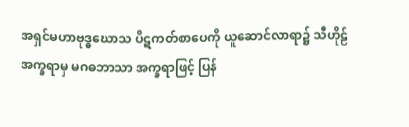အရှင်မဟာဗုဒ္ဓဃောသ ပိဋကတ်စာပေကို ယူဆောင်လာရာ၌ သီဟိုဠ် အက္ခရာမှ မဂဓဘာသာ အက္ခရာဖြင့် ပြန်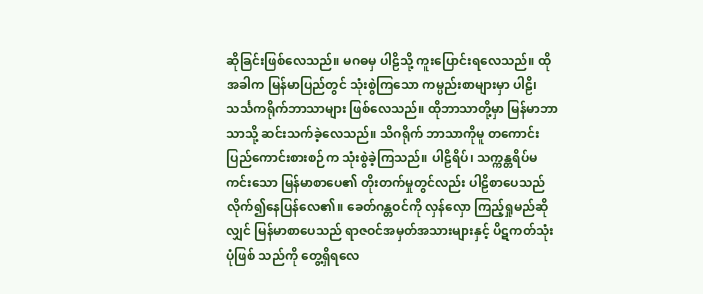ဆိုခြင်းဖြစ်လေသည်။ မဂဓမှ ပါဠိသို့ ကူးပြောင်းရလေသည်။ ထိုအခါက မြန်မာပြည်တွင် သုံးစွဲကြသော ကမ္ပည်းစာများမှာ ပါဠိ၊ သင်္သကရိုက်ဘာသာများ ဖြစ်လေသည်။ ထိုဘာသာတို့မှာ မြန်မာဘာသာသို့ ဆင်းသက်ခဲ့လေသည်။ သိဂရိုက် ဘာသာကိုမူ တကောင်းပြည်ကောင်းစားစဉ်က သုံးစွဲခဲ့ကြသည်။ ပါဠိရိပ်၊ သက္ကန္တရိပ်မကင်းသော မြန်မာစာပေ၏ တိုးတက်မှုတွင်လည်း ပါဠိစာပေသည် လိုက်၍နေပြန်လေ၏။ ခေတ်ဂန္တဝင်ကို လှန်လှော ကြည့်ရှုမည်ဆိုလျှင် မြန်မာစာပေသည် ရာဇဝင်အမှတ်အသားများနှင့် ပိဋကတ်သုံးပုံဖြစ် သည်ကို တွေ့ရှိရလေ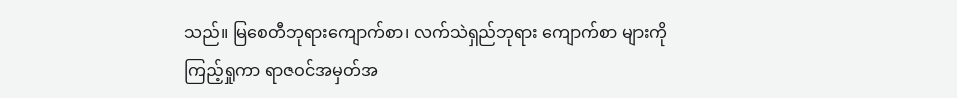သည်။ မြစေတီဘုရားကျောက်စာ၊ လက်သဲရှည်ဘုရား ကျောက်စာ များကိုကြည့်ရှုကာ ရာဇဝင်အမှတ်အ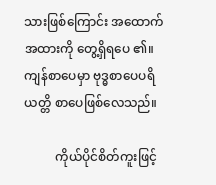သားဖြစ်ကြောင်း အထောက်အထားကို တွေ့ရှိရပေ ၏။ ကျန်စာပေမှာ ဗုဒ္ဓစာပေပရိယတ္တိ စာပေဖြစ်လေသည်။

          ကိုယ်ပိုင်စိတ်ကူးဖြင့်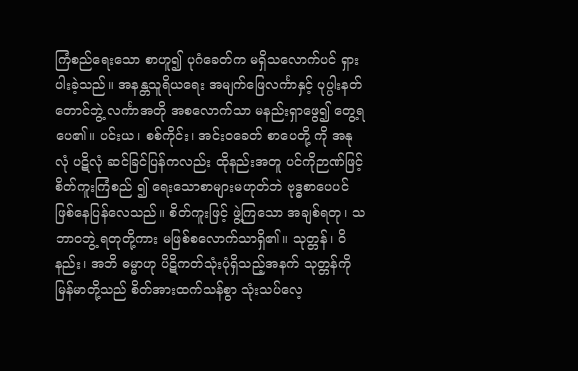ကြံစည်ရေးသော စာဟူ၍ ပုဂံခေတ်က မရှိသလောက်ပင် ရှားပါးခဲ့သည်။ အနန္တသူရိယရေး အမျက်ဖြေလင်္ကာနှင့် ပုပ္ပါးနတ်တောင်ဘွဲ့ လင်္ကာအတို အစလောက်သာ မနည်းရှာဖွေ၍ တွေ့ရပေ၏။ ပင်းယ၊ စစ်ကိုင်း၊ အင်းဝခေတ် စာပေတို့ ကို အနုလုံ ပဋိလုံ ဆင်ခြင်ပြန်ကလည်း ထိုနည်းအတူ ပင်ကိုဉာဏ်ဖြင့် စိတ်ကူးကြံစည် ၍ ရေးသောစာများမဟုတ်ဘဲ ဗုဒ္ဓစာပေပင် ဖြစ်နေပြန်လေသည်။ စိတ်ကူးဖြင့် ဖွဲ့ကြသော အချစ်ရတု၊ သဘာဝဘွဲ့ ရတုတို့ကား မဖြစ်စလောက်သာရှိ၏။ သုတ္တန်၊ ဝိနည်း၊ အဘိ ဓမ္မာဟု ပိဋိကတ်သုံးပုံရှိသည့်အနက် သုတ္တန်ကို မြန်မာတို့သည် စိတ်အားထက်သန်စွာ သုံးသပ်လေ့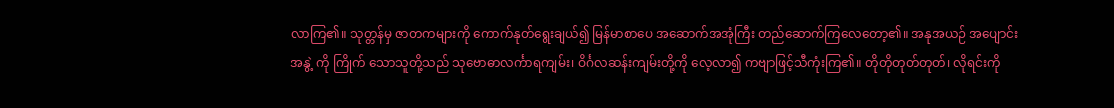လာကြ၏။ သုတ္တန်မှ ဇာတကများကို ကောက်နုတ်ရွေးချယ်၍ မြန်မာစာပေ အဆောက်အအုံကြီး တည်ဆောက်ကြလေတော့၏။ အနုအယဉ် အပျောင်းအနွဲ့ ကို ကြိုက် သောသူတို့သည် သုဗောဓာလင်္ကာရကျမ်း၊ ဝိင်္ဂလဆန်းကျမ်းတို့ကို လေ့လာ၍ ကဗျာဖြင့်သီကုံးကြ၏။ တိုတိုတုတ်တုတ်၊ လိုရင်းကို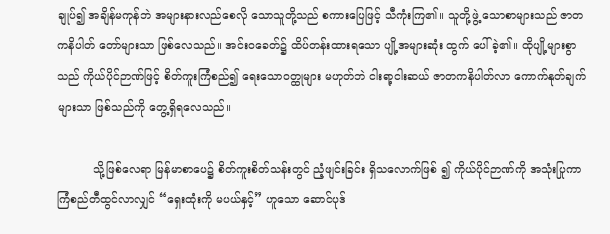ချုပ်၍ အချိန်မကုန်ဘဲ အများနားလည်စေလို သောသူတို့သည် စကားပြေဖြင့် သီကုံးကြ၏။ သူတို့ဖွဲ့ သောစာများသည် ဇာတကနိပါတ် တော်များသာ ဖြစ်လေသည်။ အင်းဝခေတ်၌ ထိပ်တန်းထားရသော ပျို့အများဆုံး ထွက် ပေါ်ခဲ့၏။ ထိုပျို့များစွာသည် ကိုယ်ပိုင်ဉာဏ်ဖြင့် စိတ်ကူးကြံစည်၍ ရေးသောဝတ္ထုများ မဟုတ်ဘဲ ငါးရာ့ငါးဆယ် ဇာတကနိပါတ်လာ ကောက်နုတ်ချက်များသာ ဖြစ်သည်ကို တွေ့ရှိရလေသည်။

          သို့ဖြစ်လေရာ မြန်မာစာပေ၌ စိတ်ကူးစိတ်သန်းတွင် ညံ့ဖျင်းခြင်း ရှိသလောက်ဖြစ် ၍ ကိုယ်ပိုင်ဉာဏ်ကို အသုံးပြုကာ ကြံစည်တီထွင်လာလျှင် “ရှေးထုံးကို မပယ်နှင့်” ဟူသော ဆောင်ပုဒ်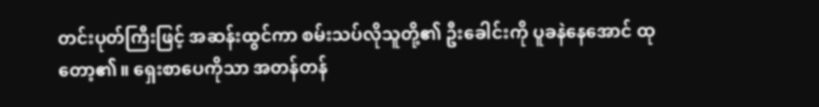တင်းပုတ်ကြီးဖြင့် အဆန်းထွင်ကာ စမ်းသပ်လိုသူတို့၏ ဦးခေါင်းကို ပူခနဲနေအောင် ထုတော့၏။ ရှေးစာပေကိုသာ အတန်တန်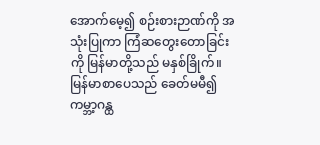အောက်မေ့၍ စဉ်းစားဉာဏ်ကို အသုံးပြုကာ ကြံဆတွေးတောခြင်းကို မြန်မာတို့သည် မနှစ်ခြိုက်။ မြန်မာစာပေသည် ခေတ်မမီ၍ ကမ္ဘာ့ဂန္ထ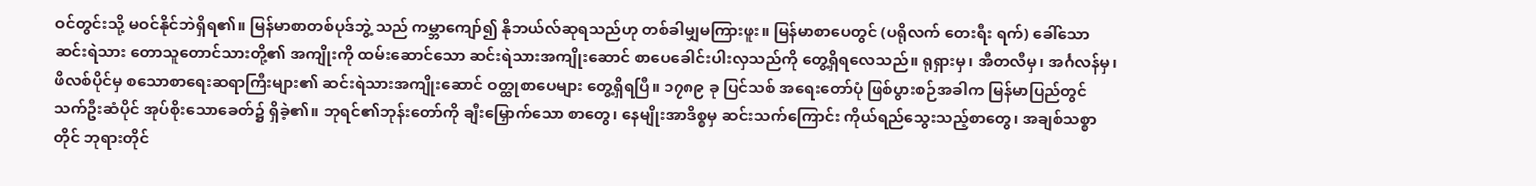ဝင်တွင်းသို့ မဝင်နိုင်ဘဲရှိရ၏။ မြန်မာစာတစ်ပုဒ်ဘွဲ့ သည် ကမ္ဘာကျော်၍ နိုဘယ်လ်ဆုရသည်ဟု တစ်ခါမျှမကြားဖူး။ မြန်မာစာပေတွင် (ပရိုလက် တေးရီး ရက်) ခေါ်သော ဆင်းရဲသား တောသူတောင်သားတို့၏ အကျိုးကို ထမ်းဆောင်သော ဆင်းရဲသားအကျိုးဆောင် စာပေခေါင်းပါးလှသည်ကို တွေ့ရှိရလေသည်။ ရုရှားမှ၊ အီတလီမှ၊ အင်္ဂလန်မှ၊ ဖိလစ်ပိုင်မှ စသောစာရေးဆရာကြီးများ၏ ဆင်းရဲသားအကျိုးဆောင် ဝတ္ထုစာပေများ တွေ့ရှိရပြီ။ ၁၇၈၉ ခု ပြင်သစ် အရေးတော်ပုံ ဖြစ်ပွားစဉ်အခါက မြန်မာပြည်တွင် သက်ဦးဆံပိုင် အုပ်စိုးသောခေတ်၌ ရှိခဲ့၏။ ဘုရင်၏ဘုန်းတော်ကို ချီးမြှောက်သော စာတွေ၊ နေမျိုးအာဒိစ္စမှ ဆင်းသက်ကြောင်း ကိုယ်ရည်သွေးသည့်စာတွေ၊ အချစ်သစ္စာတိုင် ဘုရားတိုင်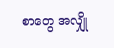စာတွေ အလျှို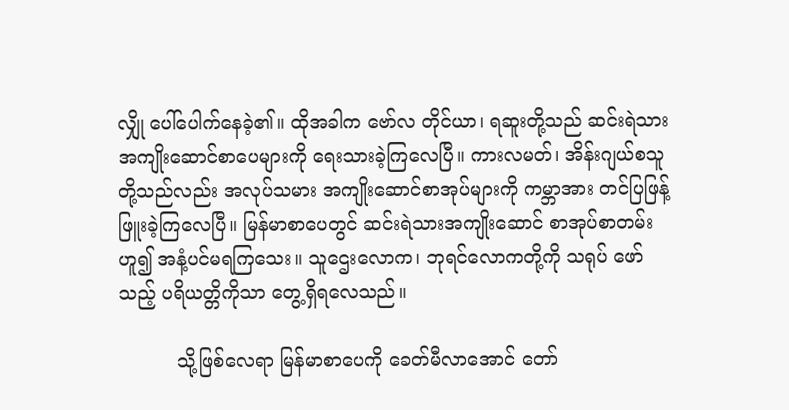လျှို ပေါ်ပေါက်နေခဲ့၏။ ထိုအခါက ဗော်လ တိုင်ယာ၊ ရဆူးတို့သည် ဆင်းရဲသား အကျိုးဆောင်စာပေများကို ရေးသားခဲ့ကြလေပြီ။ ကားလမတ်၊ အိန်းဂျယ်စသူ တို့သည်လည်း အလုပ်သမား အကျိုးဆောင်စာအုပ်များကို ကမ္ဘာအား တင်ပြဖြန့်ဖြူးခဲ့ကြလေပြီ။ မြန်မာစာပေတွင် ဆင်းရဲသားအကျိုးဆောင် စာအုပ်စာတမ်းဟူ၍ အနံ့ပင်မရကြသေး။ သူဌေးလောက၊ ဘုရင်လောကတို့ကို သရုပ် ဖော်သည့် ပရိယတ္တိကိုသာ တွေ့ရှိရလေသည်။

          သို့ဖြစ်လေရာ မြန်မာစာပေကို ခေတ်မီလာအောင် တော်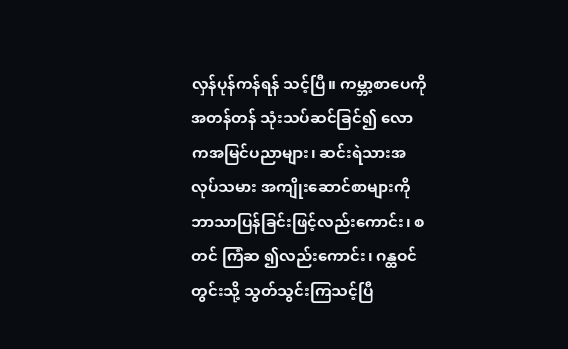လှန်ပုန်ကန်ရန် သင့်ပြီ။ ကမ္ဘာ့စာပေကို အတန်တန် သုံးသပ်ဆင်ခြင်၍ လောကအမြင်ပညာများ၊ ဆင်းရဲသားအလုပ်သမား အကျိုးဆောင်စာများကို ဘာသာပြန်ခြင်းဖြင့်လည်းကောင်း၊ စတင် ကြံဆ ၍လည်းကောင်း၊ ဂန္ထဝင်တွင်းသို့ သွတ်သွင်းကြသင့်ပြီ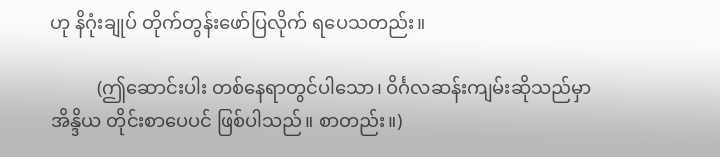ဟု နိဂုံးချုပ် တိုက်တွန်းဖော်ပြလိုက် ရပေသတည်း။

          (ဤဆောင်းပါး တစ်နေရာတွင်ပါသော၊ ဝိင်္ဂလဆန်းကျမ်းဆိုသည်မှာ အိန္ဒိယ တိုင်းစာပေပင် ဖြစ်ပါသည်။ စာတည်း။)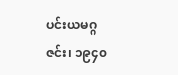ပင်းယမဂ္ဂဇင်း၊ ၁၉၄၀